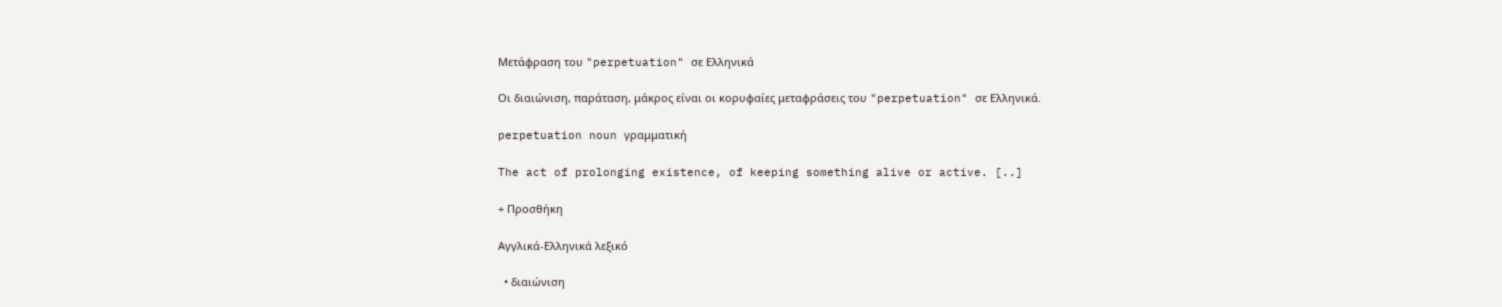Μετάφραση του "perpetuation" σε Ελληνικά

Οι διαιώνιση, παράταση, μάκρος είναι οι κορυφαίες μεταφράσεις του "perpetuation" σε Ελληνικά.

perpetuation noun γραμματική

The act of prolonging existence, of keeping something alive or active. [..]

+ Προσθήκη

Αγγλικά-Ελληνικά λεξικό

  • διαιώνιση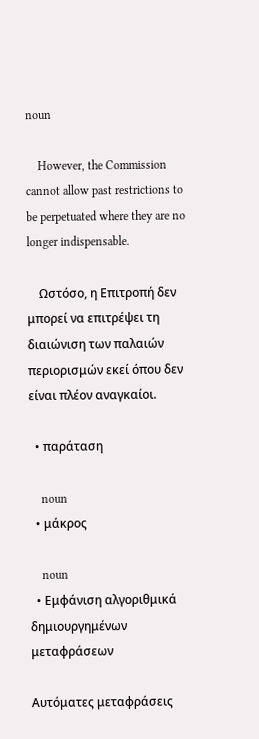noun

    However, the Commission cannot allow past restrictions to be perpetuated where they are no longer indispensable.

    Ωστόσο, η Επιτροπή δεν μπορεί να επιτρέψει τη διαιώνιση των παλαιών περιορισμών εκεί όπου δεν είναι πλέον αναγκαίοι.

  • παράταση

    noun
  • μάκρος

    noun
  • Εμφάνιση αλγοριθμικά δημιουργημένων μεταφράσεων

Αυτόματες μεταφράσεις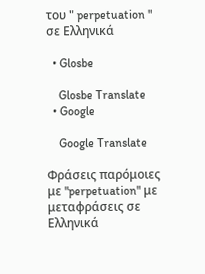του " perpetuation " σε Ελληνικά

  • Glosbe

    Glosbe Translate
  • Google

    Google Translate

Φράσεις παρόμοιες με "perpetuation" με μεταφράσεις σε Ελληνικά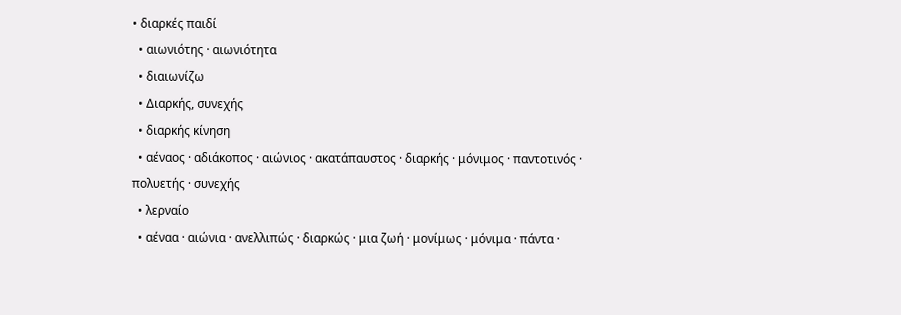• διαρκές παιδί
  • αιωνιότης · αιωνιότητα
  • διαιωνίζω
  • Διαρκής, συνεχής
  • διαρκής κίνηση
  • αέναος · αδιάκοπος · αιώνιος · ακατάπαυστος · διαρκής · μόνιμος · παντοτινός · πολυετής · συνεχής
  • λερναίο
  • αέναα · αιώνια · ανελλιπώς · διαρκώς · μια ζωή · μονίμως · μόνιμα · πάντα ·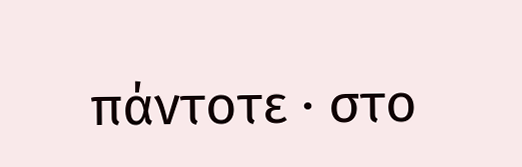πάντοτε · στο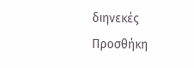διηνεκές
Προσθήκη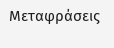Μεταφράσεις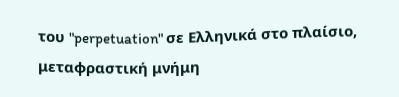του "perpetuation" σε Ελληνικά στο πλαίσιο, μεταφραστική μνήμη